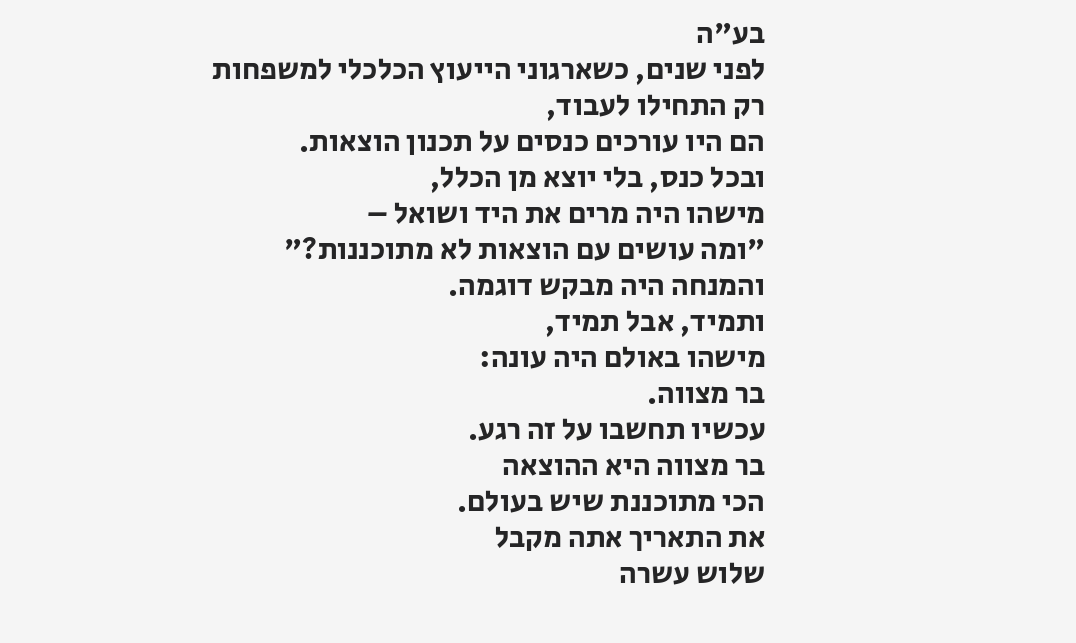בע"ה
לפני שנים, כשארגוני הייעוץ הכלכלי למשפחות
רק התחילו לעבוד,
הם היו עורכים כנסים על תכנון הוצאות.
ובכל כנס, בלי יוצא מן הכלל,
מישהו היה מרים את היד ושואל –
"ומה עושים עם הוצאות לא מתוכננות?"
והמנחה היה מבקש דוגמה.
ותמיד, אבל תמיד,
מישהו באולם היה עונה:
בר מצווה.
עכשיו תחשבו על זה רגע.
בר מצווה היא ההוצאה
הכי מתוכננת שיש בעולם.
את התאריך אתה מקבל
שלוש עשרה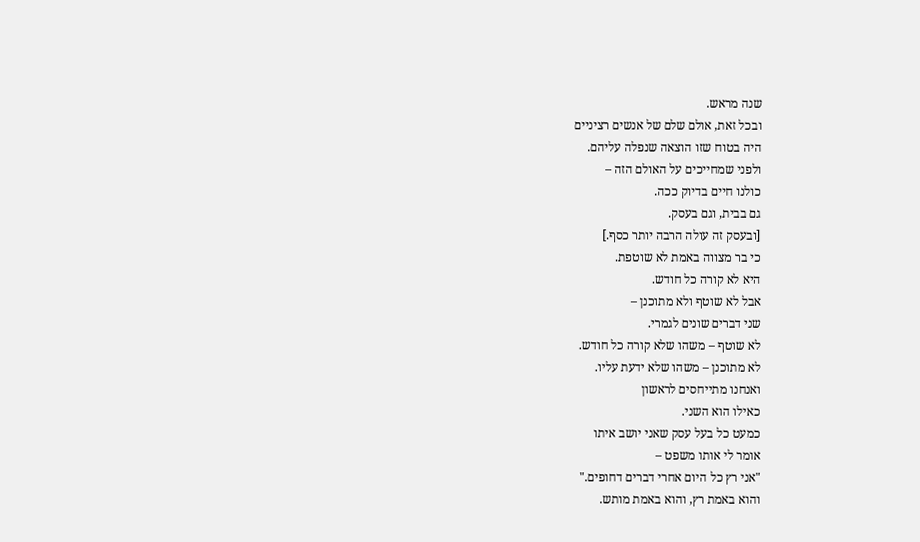שנה מראש.
ובכל זאת, אולם שלם של אנשים רציניים
היה בטוח שזו הוצאה שנפלה עליהם.
ולפני שמחייכים על האולם הזה –
כולנו חיים בדיוק ככה.
גם בבית, וגם בעסק.
[ובעסק זה עולה הרבה יותר כסף.]
כי בר מצווה באמת לא שוטפת.
היא לא קורה כל חודש.
אבל לא שוטף ולא מתוכנן –
שני דברים שונים לגמרי.
לא שוטף – משהו שלא קורה כל חודש.
לא מתוכנן – משהו שלא ידעת עליו.
ואנחנו מתייחסים לראשון
כאילו הוא השני.
כמעט כל בעל עסק שאני יושב איתו
אומר לי אותו משפט –
"אני רץ כל היום אחרי דברים דחופים."
והוא באמת רץ, והוא באמת מותש.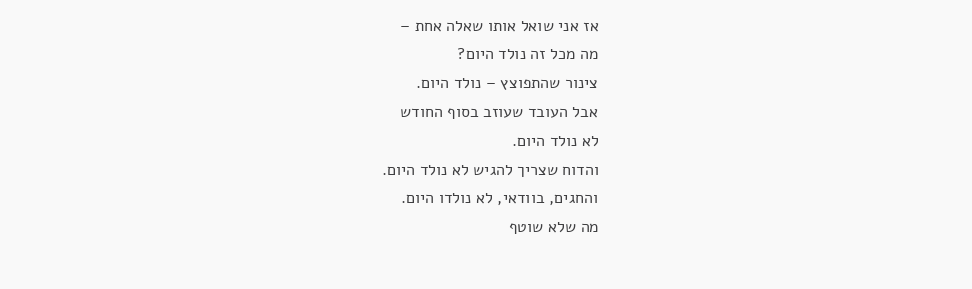אז אני שואל אותו שאלה אחת –
מה מכל זה נולד היום?
צינור שהתפוצץ – נולד היום.
אבל העובד שעוזב בסוף החודש
לא נולד היום.
והדוח שצריך להגיש לא נולד היום.
והחגים, בוודאי, לא נולדו היום.
מה שלא שוטף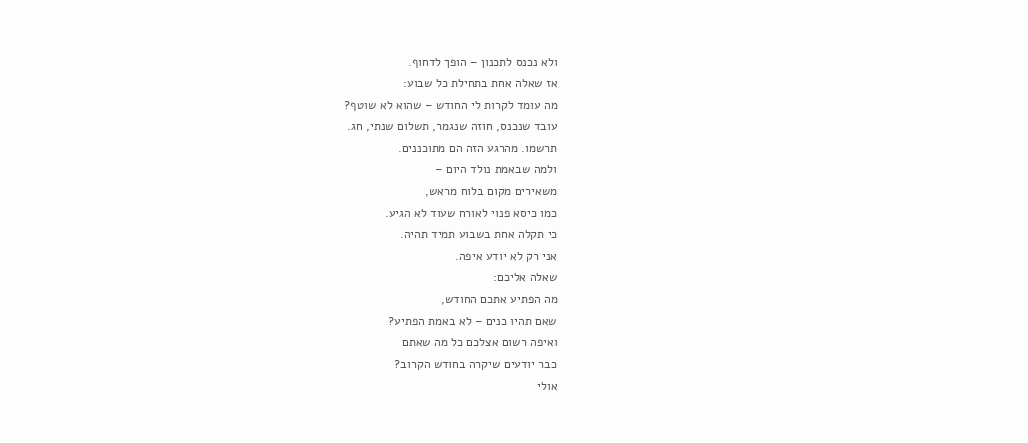ולא נכנס לתכנון – הופך לדחוף.
אז שאלה אחת בתחילת כל שבוע:
מה עומד לקרות לי החודש – שהוא לא שוטף?
עובד שנכנס, חוזה שנגמר, תשלום שנתי, חג.
תרשמו. מהרגע הזה הם מתוכננים.
ולמה שבאמת נולד היום –
משאירים מקום בלוח מראש,
כמו כיסא פנוי לאורח שעוד לא הגיע.
כי תקלה אחת בשבוע תמיד תהיה.
אני רק לא יודע איפה.
שאלה אליכם:
מה הפתיע אתכם החודש,
שאם תהיו כנים – לא באמת הפתיע?
ואיפה רשום אצלכם כל מה שאתם
כבר יודעים שיקרה בחודש הקרוב?
אולי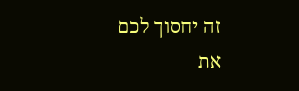זה יחסוך לכם
את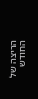הריצה של החודש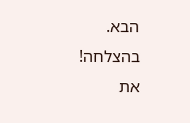הבא.
בהצלחה!
את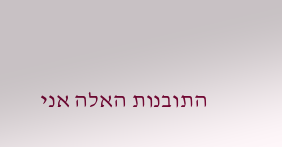התובנות האלה אני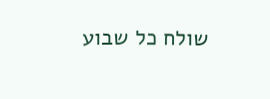שולח כל שבוע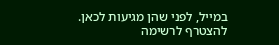במייל, לפני שהן מגיעות לכאן.
להצטרף לרשימה